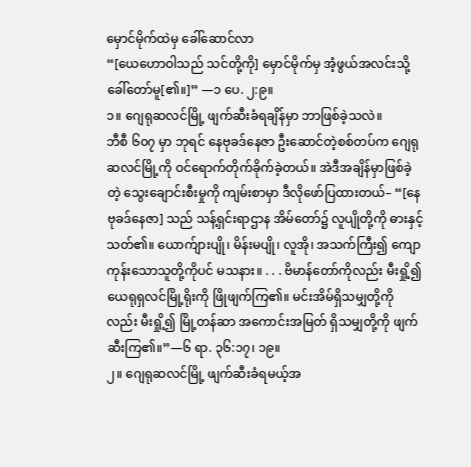မှောင်မိုက်ထဲမှ ခေါ်ဆောင်လာ
“[ယေဟောဝါသည် သင်တို့ကို] မှောင်မိုက်မှ အံ့ဖွယ်အလင်းသို့ ခေါ်တော်မူ[၏။]” —၁ ပေ. ၂:၉။
၁။ ဂျေရုဆလင်မြို့ ဖျက်ဆီးခံရချိန်မှာ ဘာဖြစ်ခဲ့သလဲ။
ဘီစီ ၆၀၇ မှာ ဘုရင် နေဗုခဒ်နေဇာ ဦးဆောင်တဲ့စစ်တပ်က ဂျေရုဆလင်မြို့ကို ဝင်ရောက်တိုက်ခိုက်ခဲ့တယ်။ အဲဒီအချိန်မှာဖြစ်ခဲ့တဲ့ သွေးချောင်းစီးမှုကို ကျမ်းစာမှာ ဒီလိုဖော်ပြထားတယ်– “[နေဗုခဒ်နေဇာ] သည် သန့်ရှင်းရာဌာန အိမ်တော်၌ လူပျိုတို့ကို ဓားနှင့် သတ်၏။ ယောက်ျားပျို၊ မိန်းမပျို၊ လူအို၊ အသက်ကြီး၍ ကျောကုန်းသောသူတို့ကိုပင် မသနား။ . . . ဗိမာန်တော်ကိုလည်း မီးရှို့၍ ယေရုရှလင်မြို့ရိုးကို ဖြိုဖျက်ကြ၏။ မင်းအိမ်ရှိသမျှတို့ကိုလည်း မီးရှို့၍ မြို့တန်ဆာ အကောင်းအမြတ် ရှိသမျှတို့ကို ဖျက်ဆီးကြ၏။”—၆ ရာ. ၃၆:၁၇၊ ၁၉။
၂။ ဂျေရုဆလင်မြို့ ဖျက်ဆီးခံရမယ့်အ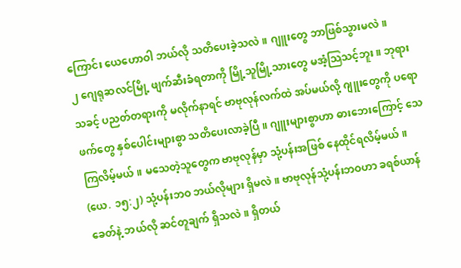ကြောင်း ယေဟောဝါ ဘယ်လို သတိပေးခဲ့သလဲ။ ဂျူးတွေ ဘာဖြစ်သွားမလဲ။
၂ ဂျေရုဆလင်မြို့ ဖျက်ဆီးခံရတာကို မြို့သူမြို့သားတွေ မအံ့သြသင့်ဘူး။ ဘုရားသခင့် ပညတ်တရားကို မလိုက်နာရင် ဗာဗုလုန်လက်ထဲ အပ်မယ်လို့ ဂျူးတွေကို ပရောဖက်တွေ နှစ်ပေါင်းများစွာ သတိပေးလာခဲ့ပြီ။ ဂျူးများစွာဟာ ဓားဘေးကြောင့် သေကြလိမ့်မယ်။ မသေတဲ့သူတွေက ဗာဗုလုန်မှာ သုံ့ပန်းအဖြစ် နေထိုင်ရလိမ့်မယ်။ (ယေ. ၁၅:၂) သုံ့ပန်းဘဝ ဘယ်လိုများ ရှိမလဲ။ ဗာဗုလုန်သုံ့ပန်းဘဝဟာ ခရစ်ယာန်ခေတ်နဲ့ ဘယ်လို ဆင်တူချက် ရှိသလဲ။ ရှိတယ်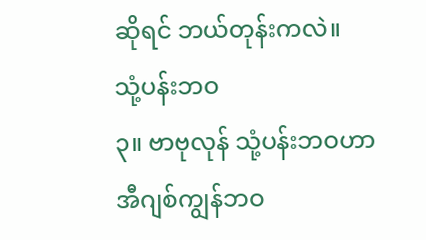ဆိုရင် ဘယ်တုန်းကလဲ။
သုံ့ပန်းဘဝ
၃။ ဗာဗုလုန် သုံ့ပန်းဘဝဟာ အီဂျစ်ကျွန်ဘဝ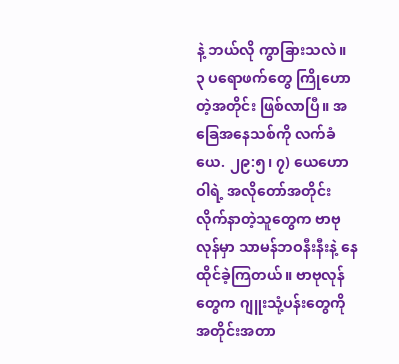နဲ့ ဘယ်လို ကွာခြားသလဲ။
၃ ပရောဖက်တွေ ကြိုဟောတဲ့အတိုင်း ဖြစ်လာပြီ။ အခြေအနေသစ်ကို လက်ခံယေ. ၂၉:၅၊ ၇) ယေဟောဝါရဲ့ အလိုတော်အတိုင်း လိုက်နာတဲ့သူတွေက ဗာဗုလုန်မှာ သာမန်ဘဝနီးနီးနဲ့ နေထိုင်ခဲ့ကြတယ်။ ဗာဗုလုန်တွေက ဂျူးသုံ့ပန်းတွေကို အတိုင်းအတာ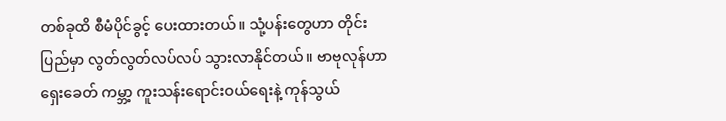တစ်ခုထိ စီမံပိုင်ခွင့် ပေးထားတယ်။ သုံ့ပန်းတွေဟာ တိုင်းပြည်မှာ လွတ်လွတ်လပ်လပ် သွားလာနိုင်တယ်။ ဗာဗုလုန်ဟာ ရှေးခေတ် ကမ္ဘာ့ ကူးသန်းရောင်းဝယ်ရေးနဲ့ ကုန်သွယ်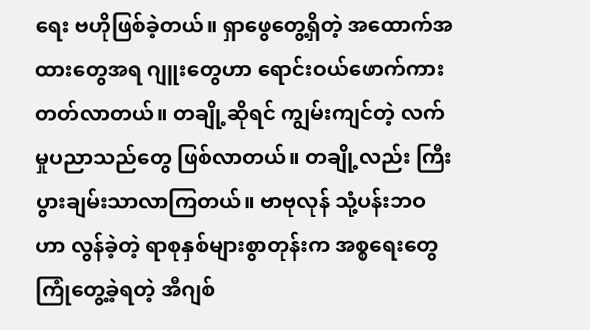ရေး ဗဟိုဖြစ်ခဲ့တယ်။ ရှာဖွေတွေ့ရှိတဲ့ အထောက်အထားတွေအရ ဂျူးတွေဟာ ရောင်းဝယ်ဖောက်ကားတတ်လာတယ်။ တချို့ဆိုရင် ကျွမ်းကျင်တဲ့ လက်မှုပညာသည်တွေ ဖြစ်လာတယ်။ တချို့လည်း ကြီးပွားချမ်းသာလာကြတယ်။ ဗာဗုလုန် သုံ့ပန်းဘဝဟာ လွန်ခဲ့တဲ့ ရာစုနှစ်များစွာတုန်းက အစ္စရေးတွေ ကြုံတွေ့ခဲ့ရတဲ့ အီဂျစ်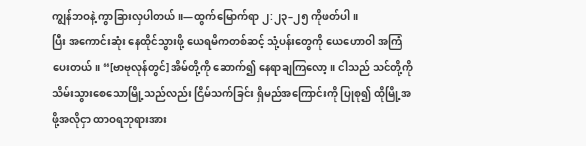ကျွန်ဘဝနဲ့ ကွာခြားလှပါတယ်။—ထွက်မြောက်ရာ ၂:၂၃–၂၅ ကိုဖတ်ပါ။
ပြီး အကောင်းဆုံး နေထိုင်သွားဖို့ ယေရမိကတစ်ဆင့် သုံ့ပန်းတွေကို ယေဟောဝါ အကြံပေးတယ်။ “[ဗာဗုလုန်တွင်] အိမ်တို့ကို ဆောက်၍ နေရာချကြလော့။ ငါသည် သင်တို့ကို သိမ်းသွားစေသောမြို့သည်လည်း ငြိမ်သက်ခြင်း ရှိမည်အကြောင်းကို ပြုစု၍ ထိုမြို့အဖို့အလိုငှာ ထာဝရဘုရားအား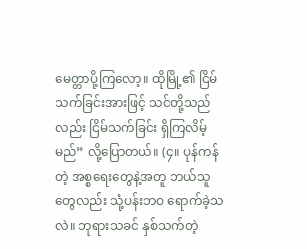မေတ္တာပို့ကြလော့။ ထိုမြို့၏ ငြိမ်သက်ခြင်းအားဖြင့် သင်တို့သည်လည်း ငြိမ်သက်ခြင်း ရှိကြလိမ့်မည်” လို့ပြောတယ်။ (၄။ ပုန်ကန်တဲ့ အစ္စရေးတွေနဲ့အတူ ဘယ်သူတွေလည်း သုံ့ပန်းဘဝ ရောက်ခဲ့သလဲ။ ဘုရားသခင် နှစ်သက်တဲ့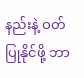နည်းနဲ့ ဝတ်ပြုနိုင်ဖို့ ဘာ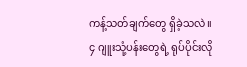ကန့်သတ်ချက်တွေ ရှိခဲ့သလဲ။
၄ ဂျူးသုံ့ပန်းတွေရဲ့ ရုပ်ပိုင်းလို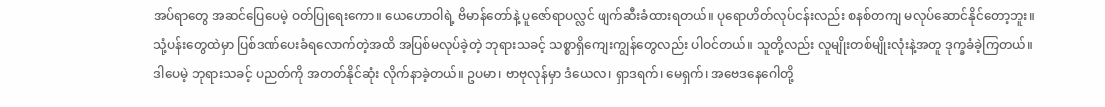အပ်ရာတွေ အဆင်ပြေပေမဲ့ ဝတ်ပြုရေးကော။ ယေဟောဝါရဲ့ ဗိမာန်တော်နဲ့ ပူဇော်ရာပလ္လင် ဖျက်ဆီးခံထားရတယ်။ ပုရောဟိတ်လုပ်ငန်းလည်း စနစ်တကျ မလုပ်ဆောင်နိုင်တော့ဘူး။ သုံ့ပန်းတွေထဲမှာ ပြစ်ဒဏ်ပေးခံရလောက်တဲ့အထိ အပြစ်မလုပ်ခဲ့တဲ့ ဘုရားသခင့် သစ္စာရှိကျေးကျွန်တွေလည်း ပါဝင်တယ်။ သူတို့လည်း လူမျိုးတစ်မျိုးလုံးနဲ့အတူ ဒုက္ခခံခဲ့ကြတယ်။ ဒါပေမဲ့ ဘုရားသခင့် ပညတ်ကို အတတ်နိုင်ဆုံး လိုက်နာခဲ့တယ်။ ဥပမာ၊ ဗာဗုလုန်မှာ ဒံယေလ၊ ရှာဒရက်၊ မေရှက်၊ အဗေဒနေဂေါတို့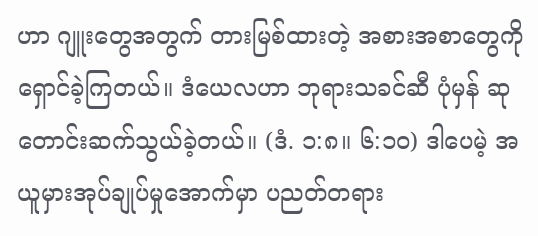ဟာ ဂျူးတွေအတွက် တားမြစ်ထားတဲ့ အစားအစာတွေကို ရှောင်ခဲ့ကြတယ်။ ဒံယေလဟာ ဘုရားသခင်ဆီ ပုံမှန် ဆုတောင်းဆက်သွယ်ခဲ့တယ်။ (ဒံ. ၁:၈။ ၆:၁၀) ဒါပေမဲ့ အယူမှားအုပ်ချုပ်မှုအောက်မှာ ပညတ်တရား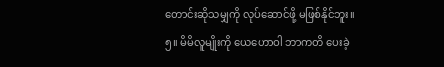တောင်းဆိုသမျှကို လုပ်ဆောင်ဖို့ မဖြစ်နိုင်ဘူး။
၅။ မိမိလူမျိုးကို ယေဟောဝါ ဘာကတိ ပေးခဲ့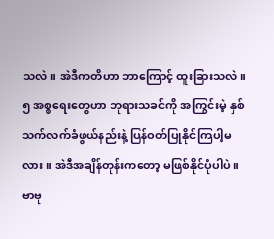သလဲ။ အဲဒီကတိဟာ ဘာကြောင့် ထူးခြားသလဲ။
၅ အစ္စရေးတွေဟာ ဘုရားသခင်ကို အကြွင်းမဲ့ နှစ်သက်လက်ခံဖွယ်နည်းနဲ့ ပြန်ဝတ်ပြုနိုင်ကြပါ့မလား။ အဲဒီအချိန်တုန်းကတော့ မဖြစ်နိုင်ပုံပါပဲ။ ဗာဗု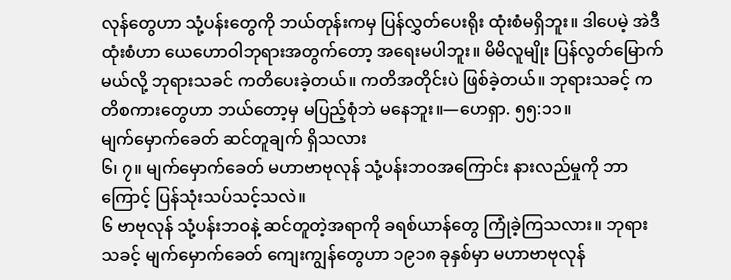လုန်တွေဟာ သုံ့ပန်းတွေကို ဘယ်တုန်းကမှ ပြန်လွှတ်ပေးရိုး ထုံးစံမရှိဘူး။ ဒါပေမဲ့ အဲဒီထုံးစံဟာ ယေဟောဝါဘုရားအတွက်တော့ အရေးမပါဘူး။ မိမိလူမျိုး ပြန်လွတ်မြောက်မယ်လို့ ဘုရားသခင် ကတိပေးခဲ့တယ်။ ကတိအတိုင်းပဲ ဖြစ်ခဲ့တယ်။ ဘုရားသခင့် ကတိစကားတွေဟာ ဘယ်တော့မှ မပြည့်စုံဘဲ မနေဘူး။—ဟေရှာ. ၅၅:၁၁။
မျက်မှောက်ခေတ် ဆင်တူချက် ရှိသလား
၆၊ ၇။ မျက်မှောက်ခေတ် မဟာဗာဗုလုန် သုံ့ပန်းဘဝအကြောင်း နားလည်မှုကို ဘာကြောင့် ပြန်သုံးသပ်သင့်သလဲ။
၆ ဗာဗုလုန် သုံ့ပန်းဘဝနဲ့ ဆင်တူတဲ့အရာကို ခရစ်ယာန်တွေ ကြုံခဲ့ကြသလား။ ဘုရားသခင့် မျက်မှောက်ခေတ် ကျေးကျွန်တွေဟာ ၁၉၁၈ ခုနှစ်မှာ မဟာဗာဗုလုန်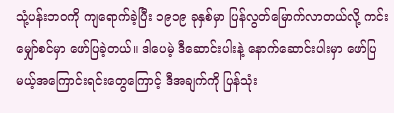သုံ့ပန်းဘဝကို ကျရောက်ခဲ့ပြီး ၁၉၁၉ ခုနှစ်မှာ ပြန်လွတ်မြောက်လာတယ်လို့ ကင်းမျှော်စင်မှာ ဖော်ပြခဲ့တယ်။ ဒါပေမဲ့ ဒီဆောင်းပါးနဲ့ နောက်ဆောင်းပါးမှာ ဖော်ပြမယ့်အကြောင်းရင်းတွေကြောင့် ဒီအချက်ကို ပြန်သုံး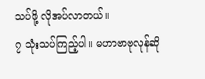သပ်ဖို့ လိုအပ်လာတယ်။
၇ သုံးသပ်ကြည့်ပါ။ မဟာဗာဗုလုန်ဆို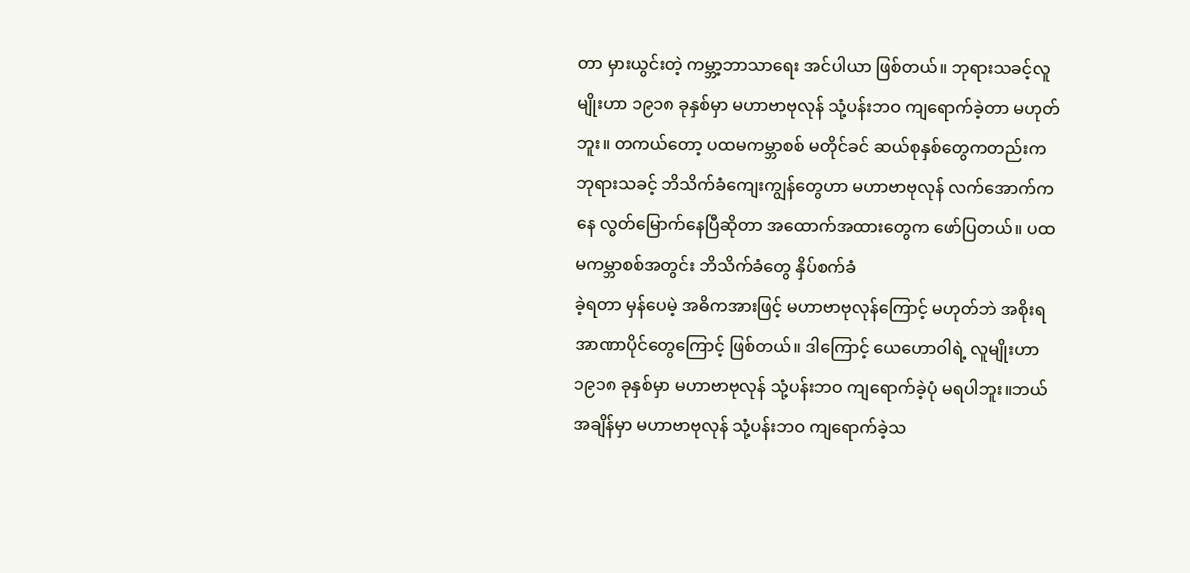တာ မှားယွင်းတဲ့ ကမ္ဘာ့ဘာသာရေး အင်ပါယာ ဖြစ်တယ်။ ဘုရားသခင့်လူမျိုးဟာ ၁၉၁၈ ခုနှစ်မှာ မဟာဗာဗုလုန် သုံ့ပန်းဘဝ ကျရောက်ခဲ့တာ မဟုတ်ဘူး။ တကယ်တော့ ပထမကမ္ဘာစစ် မတိုင်ခင် ဆယ်စုနှစ်တွေကတည်းက ဘုရားသခင့် ဘိသိက်ခံကျေးကျွန်တွေဟာ မဟာဗာဗုလုန် လက်အောက်ကနေ လွတ်မြောက်နေပြီဆိုတာ အထောက်အထားတွေက ဖော်ပြတယ်။ ပထမကမ္ဘာစစ်အတွင်း ဘိသိက်ခံတွေ နှိပ်စက်ခံ
ခဲ့ရတာ မှန်ပေမဲ့ အဓိကအားဖြင့် မဟာဗာဗုလုန်ကြောင့် မဟုတ်ဘဲ အစိုးရအာဏာပိုင်တွေကြောင့် ဖြစ်တယ်။ ဒါကြောင့် ယေဟောဝါရဲ့ လူမျိုးဟာ ၁၉၁၈ ခုနှစ်မှာ မဟာဗာဗုလုန် သုံ့ပန်းဘဝ ကျရောက်ခဲ့ပုံ မရပါဘူး။ဘယ်အချိန်မှာ မဟာဗာဗုလုန် သုံ့ပန်းဘဝ ကျရောက်ခဲ့သ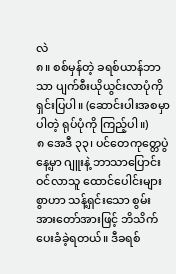လဲ
၈။ စစ်မှန်တဲ့ ခရစ်ယာန်ဘာသာ ပျက်စီးယိုယွင်းလာပုံကို ရှင်းပြပါ။ (ဆောင်းပါးအစမှာပါတဲ့ ရုပ်ပုံကို ကြည့်ပါ။)
၈ အေဒီ ၃၃၊ ပင်တေကုတ္တေပွဲနေ့မှာ ဂျူးနဲ့ ဘာသာပြောင်းဝင်လာသူ ထောင်ပေါင်းများစွာဟာ သန့်ရှင်းသော စွမ်းအားတော်အားဖြင့် ဘိသိက်ပေးခံခဲ့ရတယ်။ ဒီခရစ်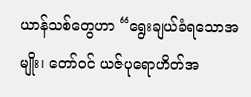ယာန်သစ်တွေဟာ “ရွေးချယ်ခံရသောအမျိုး၊ တော်ဝင် ယဇ်ပုရောဟိတ်အ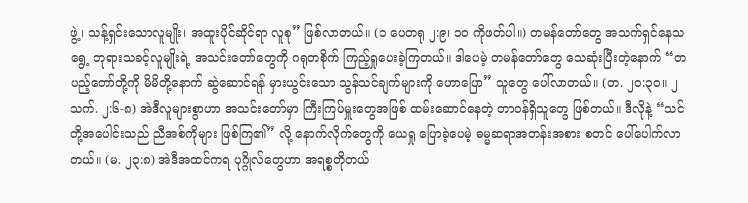ဖွဲ့၊ သန့်ရှင်းသောလူမျိုး၊ အထူးပိုင်ဆိုင်ရာ လူစု” ဖြစ်လာတယ်။ (၁ ပေတရု ၂:၉၊ ၁၀ ကိုဖတ်ပါ။) တမန်တော်တွေ အသက်ရှင်နေသရွေ့ ဘုရားသခင့်လူမျိုးရဲ့ အသင်းတော်တွေကို ဂရုတစိုက် ကြည့်ရှုပေးခဲ့ကြတယ်။ ဒါပေမဲ့ တမန်တော်တွေ သေဆုံးပြီးတဲ့နောက် “တပည့်တော်တို့ကို မိမိတို့နောက် ဆွဲဆောင်ရန် မှားယွင်းသော သွန်သင်ချက်များကို ဟောပြော” သူတွေ ပေါ်လာတယ်။ (တ. ၂၀:၃၀။ ၂ သက်. ၂:၆-၈) အဲဒီလူများစွာဟာ အသင်းတော်မှာ ကြီးကြပ်မှူးတွေအဖြစ် ထမ်းဆောင်နေတဲ့ တာဝန်ရှိသူတွေ ဖြစ်တယ်။ ဒီလိုနဲ့ “သင်တို့အပေါင်းသည် ညီအစ်ကိုများ ဖြစ်ကြ၏” လို့ နောက်လိုက်တွေကို ယေရှု ပြောခဲ့ပေမဲ့ ဓမ္မဆရာအတန်းအစား စတင် ပေါ်ပေါက်လာတယ်။ (မ. ၂၃:၈) အဲဒီအထင်ကရ ပုဂ္ဂိုလ်တွေဟာ အရစ္စတိုတယ်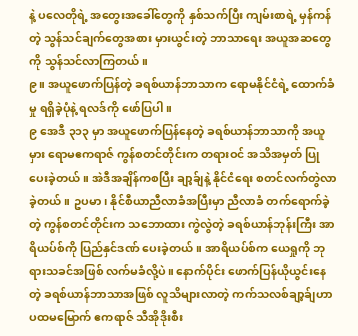နဲ့ ပလေတိုရဲ့ အတွေးအခေါ်တွေကို နှစ်သက်ပြီး ကျမ်းစာရဲ့ မှန်ကန်တဲ့ သွန်သင်ချက်တွေအစား မှားယွင်းတဲ့ ဘာသာရေး အယူအဆတွေကို သွန်သင်လာကြတယ်။
၉။ အယူဖောက်ပြန်တဲ့ ခရစ်ယာန်ဘာသာက ရောမနိုင်ငံရဲ့ ထောက်ခံမှု ရရှိခဲ့ပုံနဲ့ ရလဒ်ကို ဖော်ပြပါ။
၉ အေဒီ ၃၁၃ မှာ အယူဖောက်ပြန်နေတဲ့ ခရစ်ယာန်ဘာသာကို အယူမှား ရောမဧကရာဇ် ကွန်စတင်တိုင်းက တရားဝင် အသိအမှတ် ပြုပေးခဲ့တယ်။ အဲဒီအချိန်ကစပြီး ချာ့ခ်ျနဲ့ နိုင်ငံရေး စတင်လက်တွဲလာခဲ့တယ်။ ဥပမာ၊ နိုင်စီယာညီလာခံအပြီးမှာ ညီလာခံ တက်ရောက်ခဲ့တဲ့ ကွန်စတင်တိုင်းက သဘောထား ကွဲလွဲတဲ့ ခရစ်ယာန်ဘုန်းကြီး အာရိယပ်စ်ကို ပြည်နှင်ဒဏ် ပေးခဲ့တယ်။ အာရိယပ်စ်က ယေရှုကို ဘုရားသခင်အဖြစ် လက်မခံလို့ပဲ။ နောက်ပိုင်း ဖောက်ပြန်ယိုယွင်းနေတဲ့ ခရစ်ယာန်ဘာသာအဖြစ် လူသိများလာတဲ့ ကက်သလစ်ချာ့ခ်ျဟာ ပထမမြောက် ဧကရာဇ် သီအိုဒိုးစီး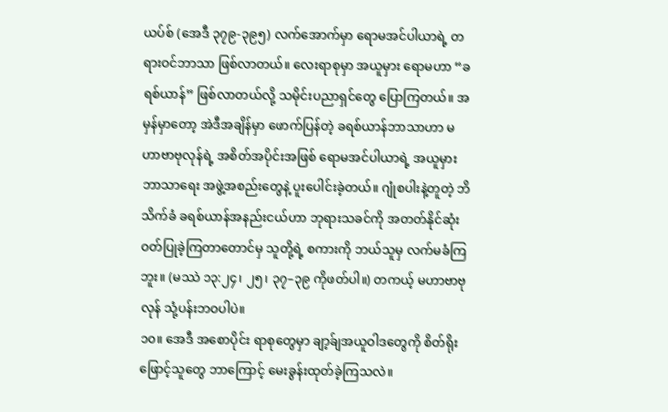ယပ်စ် (အေဒီ ၃၇၉-၃၉၅) လက်အောက်မှာ ရောမအင်ပါယာရဲ့ တရားဝင်ဘာသာ ဖြစ်လာတယ်။ လေးရာစုမှာ အယူမှား ရောမဟာ “ခရစ်ယာန်” ဖြစ်လာတယ်လို့ သမိုင်းပညာရှင်တွေ ပြောကြတယ်။ အမှန်မှာတော့ အဲဒီအချိန်မှာ ဖောက်ပြန်တဲ့ ခရစ်ယာန်ဘာသာဟာ မဟာဗာဗုလုန်ရဲ့ အစိတ်အပိုင်းအဖြစ် ရောမအင်ပါယာရဲ့ အယူမှား ဘာသာရေး အဖွဲ့အစည်းတွေနဲ့ ပူးပေါင်းခဲ့တယ်။ ဂျုံစပါးနဲ့တူတဲ့ ဘိသိက်ခံ ခရစ်ယာန်အနည်းငယ်ဟာ ဘုရားသခင်ကို အတတ်နိုင်ဆုံး ဝတ်ပြုခဲ့ကြတာတောင်မှ သူတို့ရဲ့ စကားကို ဘယ်သူမှ လက်မခံကြဘူး။ (မဿဲ ၁၃:၂၄၊ ၂၅၊ ၃၇–၃၉ ကိုဖတ်ပါ။) တကယ့် မဟာဗာဗုလုန် သုံ့ပန်းဘဝပါပဲ။
၁၀။ အေဒီ အစောပိုင်း ရာစုတွေမှာ ချာ့ခ်ျအယူဝါဒတွေကို စိတ်ရိုးဖြောင့်သူတွေ ဘာကြောင့် မေးခွန်းထုတ်ခဲ့ကြသလဲ။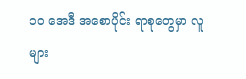၁၀ အေဒီ အစောပိုင်း ရာစုတွေမှာ လူများ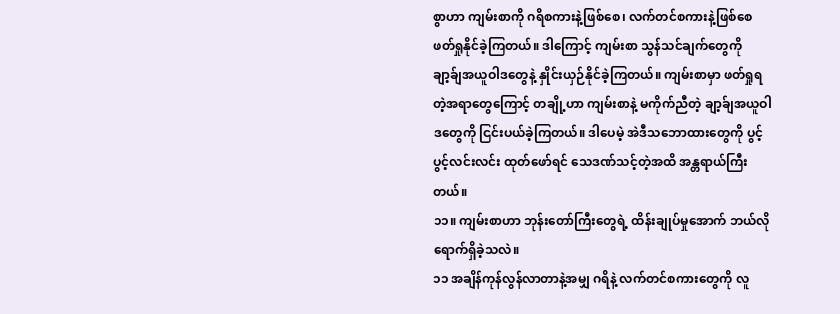စွာဟာ ကျမ်းစာကို ဂရိစကားနဲ့ဖြစ်စေ၊ လက်တင်စကားနဲ့ဖြစ်စေ ဖတ်ရှုနိုင်ခဲ့ကြတယ်။ ဒါကြောင့် ကျမ်းစာ သွန်သင်ချက်တွေကို ချာ့ခ်ျအယူဝါဒတွေနဲ့ နှိုင်းယှဉ်နိုင်ခဲ့ကြတယ်။ ကျမ်းစာမှာ ဖတ်ရှုရတဲ့အရာတွေကြောင့် တချို့ဟာ ကျမ်းစာနဲ့ မကိုက်ညီတဲ့ ချာ့ခ်ျအယူဝါဒတွေကို ငြင်းပယ်ခဲ့ကြတယ်။ ဒါပေမဲ့ အဲဒီသဘောထားတွေကို ပွင့်ပွင့်လင်းလင်း ထုတ်ဖော်ရင် သေဒဏ်သင့်တဲ့အထိ အန္တရာယ်ကြီးတယ်။
၁၁။ ကျမ်းစာဟာ ဘုန်းတော်ကြီးတွေရဲ့ ထိန်းချုပ်မှုအောက် ဘယ်လို ရောက်ရှိခဲ့သလဲ။
၁၁ အချိန်ကုန်လွန်လာတာနဲ့အမျှ ဂရိနဲ့ လက်တင်စကားတွေကို လူ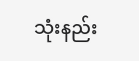သုံးနည်း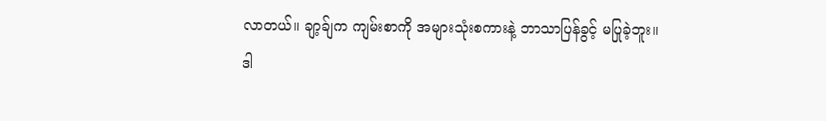လာတယ်။ ချာ့ခ်ျက ကျမ်းစာကို အများသုံးစကားနဲ့ ဘာသာပြန်ခွင့် မပြုခဲ့ဘူး။
ဒါ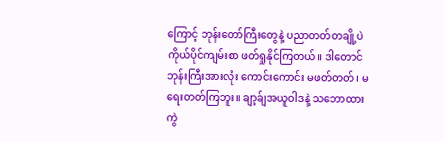ကြောင့် ဘုန်းတော်ကြီးတွေနဲ့ ပညာတတ်တချို့ပဲ ကိုယ်ပိုင်ကျမ်းစာ ဖတ်ရှုနိုင်ကြတယ်။ ဒါတောင် ဘုန်းကြီးအားလုံး ကောင်းကောင်း မဖတ်တတ်၊ မရေးတတ်ကြဘူး။ ချာ့ခ်ျအယူဝါဒနဲ့ သဘောထားကွဲ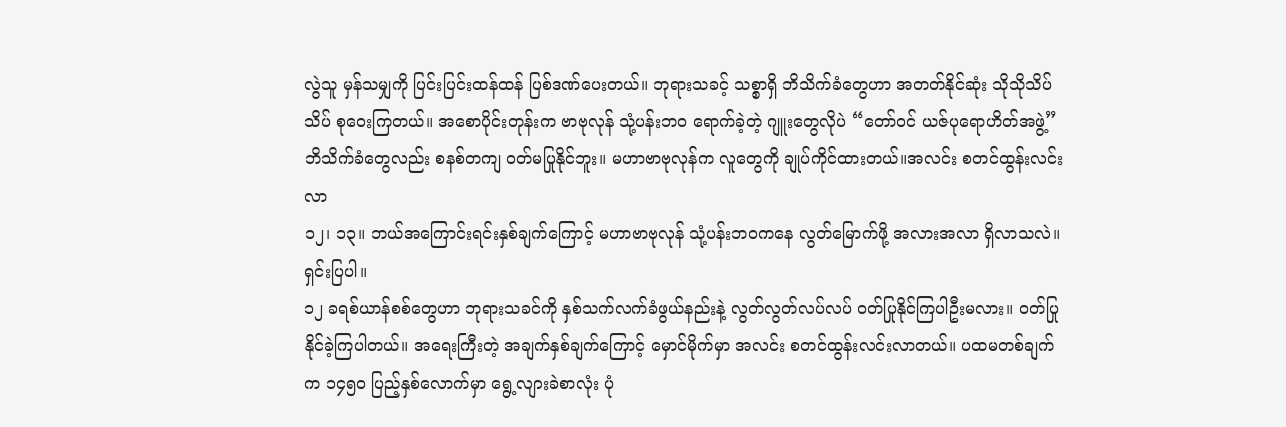လွဲသူ မှန်သမျှကို ပြင်းပြင်းထန်ထန် ပြစ်ဒဏ်ပေးတယ်။ ဘုရားသခင့် သစ္စာရှိ ဘိသိက်ခံတွေဟာ အတတ်နိုင်ဆုံး သိုသိုသိပ်သိပ် စုဝေးကြတယ်။ အစောပိုင်းတုန်းက ဗာဗုလုန် သုံ့ပန်းဘဝ ရောက်ခဲ့တဲ့ ဂျူးတွေလိုပဲ “တော်ဝင် ယဇ်ပုရောဟိတ်အဖွဲ့” ဘိသိက်ခံတွေလည်း စနစ်တကျ ဝတ်မပြုနိုင်ဘူး။ မဟာဗာဗုလုန်က လူတွေကို ချုပ်ကိုင်ထားတယ်။အလင်း စတင်ထွန်းလင်းလာ
၁၂၊ ၁၃။ ဘယ်အကြောင်းရင်းနှစ်ချက်ကြောင့် မဟာဗာဗုလုန် သုံ့ပန်းဘဝကနေ လွတ်မြောက်ဖို့ အလားအလာ ရှိလာသလဲ။ ရှင်းပြပါ။
၁၂ ခရစ်ယာန်စစ်တွေဟာ ဘုရားသခင်ကို နှစ်သက်လက်ခံဖွယ်နည်းနဲ့ လွတ်လွတ်လပ်လပ် ဝတ်ပြုနိုင်ကြပါဦးမလား။ ဝတ်ပြုနိုင်ခဲ့ကြပါတယ်။ အရေးကြီးတဲ့ အချက်နှစ်ချက်ကြောင့် မှောင်မိုက်မှာ အလင်း စတင်ထွန်းလင်းလာတယ်။ ပထမတစ်ချက်က ၁၄၅၀ ပြည့်နှစ်လောက်မှာ ရွေ့လျားခဲစာလုံး ပုံ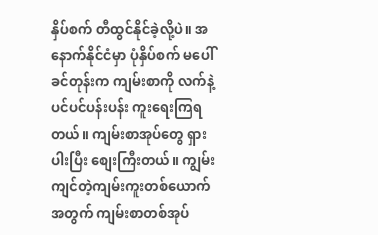နှိပ်စက် တီထွင်နိုင်ခဲ့လို့ပဲ။ အနောက်နိုင်ငံမှာ ပုံနှိပ်စက် မပေါ်ခင်တုန်းက ကျမ်းစာကို လက်နဲ့ ပင်ပင်ပန်းပန်း ကူးရေးကြရတယ်။ ကျမ်းစာအုပ်တွေ ရှားပါးပြီး စျေးကြီးတယ်။ ကျွမ်းကျင်တဲ့ကျမ်းကူးတစ်ယောက်အတွက် ကျမ်းစာတစ်အုပ်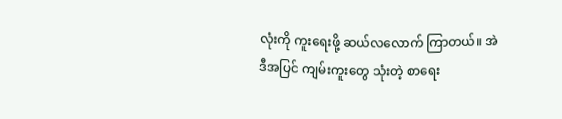လုံးကို ကူးရေးဖို့ ဆယ်လလောက် ကြာတယ်။ အဲဒီအပြင် ကျမ်းကူးတွေ သုံးတဲ့ စာရေး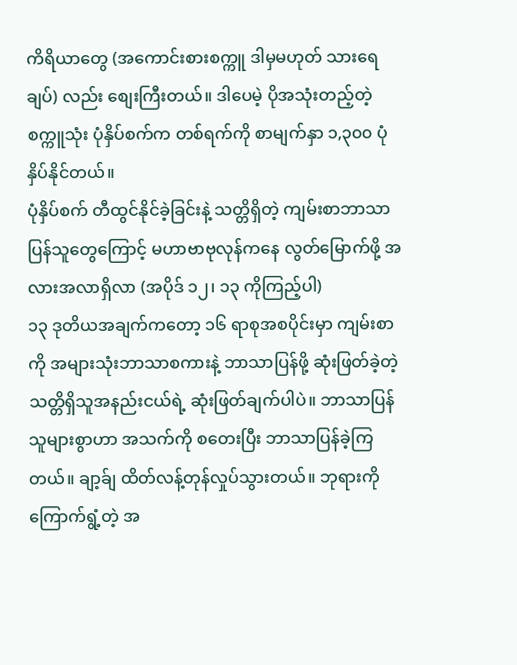ကိရိယာတွေ (အကောင်းစားစက္ကူ ဒါမှမဟုတ် သားရေချပ်) လည်း စျေးကြီးတယ်။ ဒါပေမဲ့ ပိုအသုံးတည့်တဲ့ စက္ကူသုံး ပုံနှိပ်စက်က တစ်ရက်ကို စာမျက်နှာ ၁,၃၀၀ ပုံနှိပ်နိုင်တယ်။
ပုံနှိပ်စက် တီထွင်နိုင်ခဲ့ခြင်းနဲ့ သတ္တိရှိတဲ့ ကျမ်းစာဘာသာပြန်သူတွေကြောင့် မဟာဗာဗုလုန်ကနေ လွတ်မြောက်ဖို့ အလားအလာရှိလာ (အပိုဒ် ၁၂၊ ၁၃ ကိုကြည့်ပါ)
၁၃ ဒုတိယအချက်ကတော့ ၁၆ ရာစုအစပိုင်းမှာ ကျမ်းစာကို အများသုံးဘာသာစကားနဲ့ ဘာသာပြန်ဖို့ ဆုံးဖြတ်ခဲ့တဲ့ သတ္တိရှိသူအနည်းငယ်ရဲ့ ဆုံးဖြတ်ချက်ပါပဲ။ ဘာသာပြန်သူများစွာဟာ အသက်ကို စတေးပြီး ဘာသာပြန်ခဲ့ကြတယ်။ ချာ့ခ်ျ ထိတ်လန့်တုန်လှုပ်သွားတယ်။ ဘုရားကို ကြောက်ရွံ့တဲ့ အ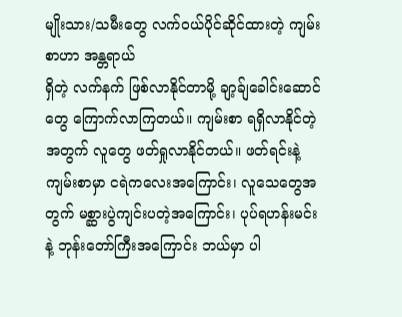မျိုးသား/သမီးတွေ လက်ဝယ်ပိုင်ဆိုင်ထားတဲ့ ကျမ်းစာဟာ အန္တရာယ်
ရှိတဲ့ လက်နက် ဖြစ်လာနိုင်တာမို့ ချာ့ခ်ျခေါင်းဆောင်တွေ ကြောက်လာကြတယ်။ ကျမ်းစာ ရရှိလာနိုင်တဲ့အတွက် လူတွေ ဖတ်ရှုလာနိုင်တယ်။ ဖတ်ရင်းနဲ့ ကျမ်းစာမှာ ငရဲကလေးအကြောင်း၊ လူသေတွေအတွက် မစ္ဆားပွဲကျင်းပတဲ့အကြောင်း၊ ပုပ်ရဟန်းမင်းနဲ့ ဘုန်းတော်ကြီးအကြောင်း ဘယ်မှာ ပါ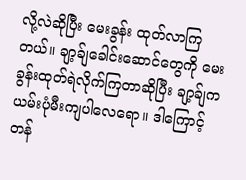လို့လဲဆိုပြီး မေးခွန်း ထုတ်လာကြတယ်။ ချာ့ခ်ျခေါင်းဆောင်တွေကို မေးခွန်းထုတ်ရဲလိုက်ကြတာဆိုပြီး ချာ့ခ်ျက ယမ်းပုံမီးကျပါလေရော။ ဒါကြောင့် တန်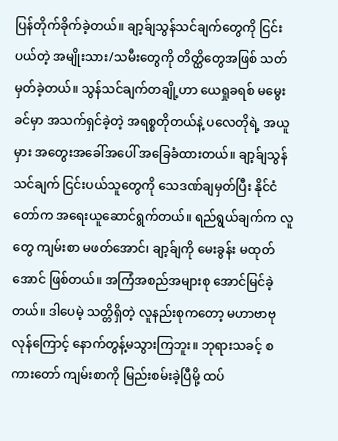ပြန်တိုက်ခိုက်ခဲ့တယ်။ ချာ့ခ်ျသွန်သင်ချက်တွေကို ငြင်းပယ်တဲ့ အမျိုးသား/သမီးတွေကို တိတ္ထိတွေအဖြစ် သတ်မှတ်ခဲ့တယ်။ သွန်သင်ချက်တချို့ဟာ ယေရှုခရစ် မမွေးခင်မှာ အသက်ရှင်ခဲ့တဲ့ အရစ္စတိုတယ်နဲ့ ပလေတိုရဲ့ အယူမှား အတွေးအခေါ်အပေါ် အခြေခံထားတယ်။ ချာ့ခ်ျသွန်သင်ချက် ငြင်းပယ်သူတွေကို သေဒဏ်ချမှတ်ပြီး နိုင်ငံတော်က အရေးယူဆောင်ရွက်တယ်။ ရည်ရွယ်ချက်က လူတွေ ကျမ်းစာ မဖတ်အောင်၊ ချာ့ခ်ျကို မေးခွန်း မထုတ်အောင် ဖြစ်တယ်။ အကြံအစည်အများစု အောင်မြင်ခဲ့တယ်။ ဒါပေမဲ့ သတ္တိရှိတဲ့ လူနည်းစုကတော့ မဟာဗာဗုလုန်ကြောင့် နောက်တွန့်မသွားကြဘူး။ ဘုရားသခင့် စကားတော် ကျမ်းစာကို မြည်းစမ်းခဲ့ပြီမို့ ထပ်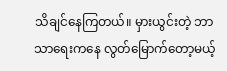သိချင်နေကြတယ်။ မှားယွင်းတဲ့ ဘာသာရေးကနေ လွတ်မြောက်တော့မယ့်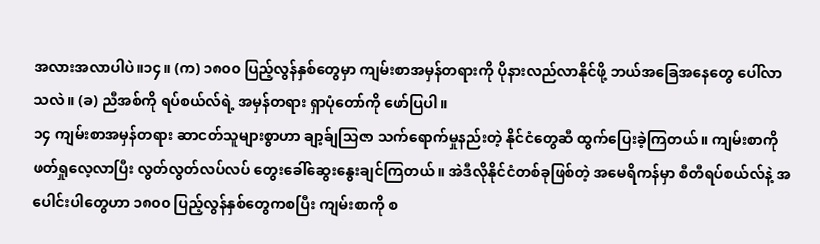အလားအလာပါပဲ။၁၄။ (က) ၁၈၀၀ ပြည့်လွန်နှစ်တွေမှာ ကျမ်းစာအမှန်တရားကို ပိုနားလည်လာနိုင်ဖို့ ဘယ်အခြေအနေတွေ ပေါ်လာသလဲ။ (ခ) ညီအစ်ကို ရပ်စယ်လ်ရဲ့ အမှန်တရား ရှာပုံတော်ကို ဖော်ပြပါ။
၁၄ ကျမ်းစာအမှန်တရား ဆာငတ်သူများစွာဟာ ချာ့ခ်ျသြဇာ သက်ရောက်မှုနည်းတဲ့ နိုင်ငံတွေဆီ ထွက်ပြေးခဲ့ကြတယ်။ ကျမ်းစာကို ဖတ်ရှုလေ့လာပြီး လွတ်လွတ်လပ်လပ် တွေးခေါ်ဆွေးနွေးချင်ကြတယ်။ အဲဒီလိုနိုင်ငံတစ်ခုဖြစ်တဲ့ အမေရိကန်မှာ စီတီရပ်စယ်လ်နဲ့ အပေါင်းပါတွေဟာ ၁၈၀၀ ပြည့်လွန်နှစ်တွေကစပြီး ကျမ်းစာကို စ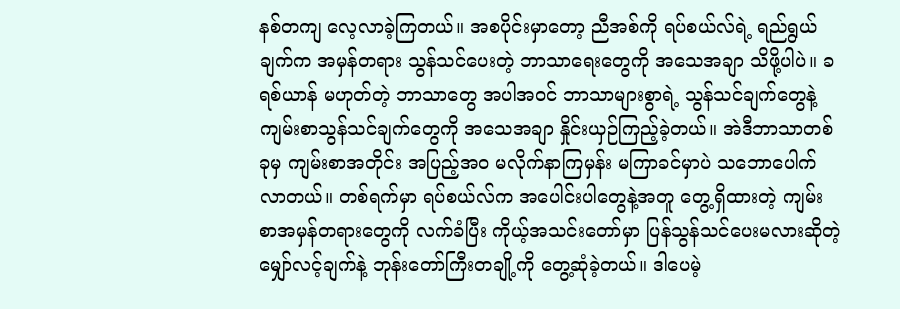နစ်တကျ လေ့လာခဲ့ကြတယ်။ အစပိုင်းမှာတော့ ညီအစ်ကို ရပ်စယ်လ်ရဲ့ ရည်ရွယ်ချက်က အမှန်တရား သွန်သင်ပေးတဲ့ ဘာသာရေးတွေကို အသေအချာ သိဖို့ပါပဲ။ ခရစ်ယာန် မဟုတ်တဲ့ ဘာသာတွေ အပါအဝင် ဘာသာများစွာရဲ့ သွန်သင်ချက်တွေနဲ့ ကျမ်းစာသွန်သင်ချက်တွေကို အသေအချာ နှိုင်းယှဉ်ကြည့်ခဲ့တယ်။ အဲဒီဘာသာတစ်ခုမှ ကျမ်းစာအတိုင်း အပြည့်အဝ မလိုက်နာကြမှန်း မကြာခင်မှာပဲ သဘောပေါက်လာတယ်။ တစ်ရက်မှာ ရပ်စယ်လ်က အပေါင်းပါတွေနဲ့အတူ တွေ့ရှိထားတဲ့ ကျမ်းစာအမှန်တရားတွေကို လက်ခံပြီး ကိုယ့်အသင်းတော်မှာ ပြန်သွန်သင်ပေးမလားဆိုတဲ့ မျှော်လင့်ချက်နဲ့ ဘုန်းတော်ကြီးတချို့ကို တွေ့ဆုံခဲ့တယ်။ ဒါပေမဲ့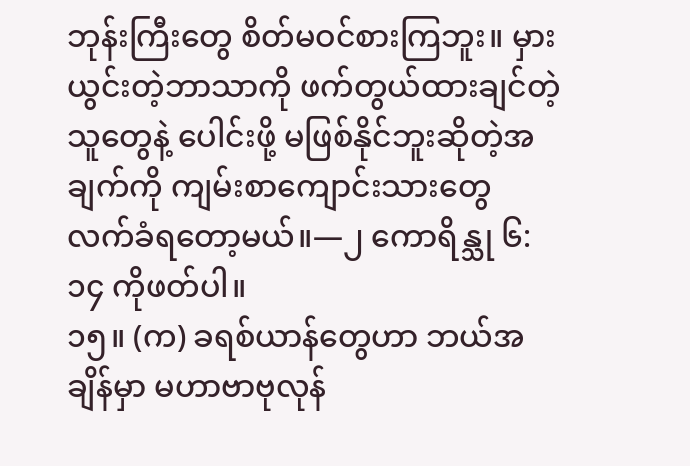ဘုန်းကြီးတွေ စိတ်မဝင်စားကြဘူး။ မှားယွင်းတဲ့ဘာသာကို ဖက်တွယ်ထားချင်တဲ့သူတွေနဲ့ ပေါင်းဖို့ မဖြစ်နိုင်ဘူးဆိုတဲ့အချက်ကို ကျမ်းစာကျောင်းသားတွေ လက်ခံရတော့မယ်။—၂ ကောရိန္သု ၆:၁၄ ကိုဖတ်ပါ။
၁၅။ (က) ခရစ်ယာန်တွေဟာ ဘယ်အချိန်မှာ မဟာဗာဗုလုန်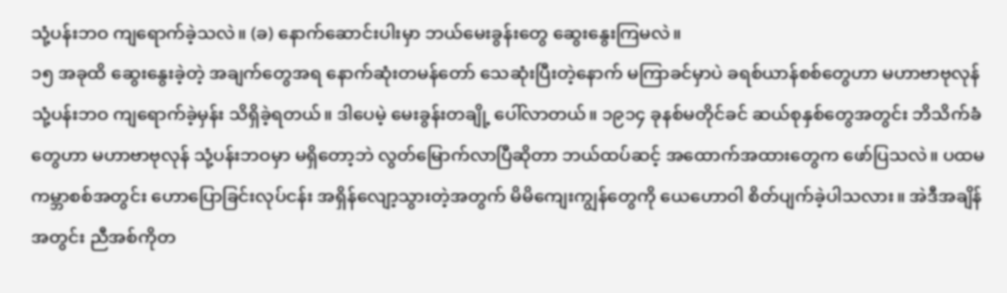သုံ့ပန်းဘဝ ကျရောက်ခဲ့သလဲ။ (ခ) နောက်ဆောင်းပါးမှာ ဘယ်မေးခွန်းတွေ ဆွေးနွေးကြမလဲ။
၁၅ အခုထိ ဆွေးနွေးခဲ့တဲ့ အချက်တွေအရ နောက်ဆုံးတမန်တော် သေဆုံးပြီးတဲ့နောက် မကြာခင်မှာပဲ ခရစ်ယာန်စစ်တွေဟာ မဟာဗာဗုလုန် သုံ့ပန်းဘဝ ကျရောက်ခဲ့မှန်း သိရှိခဲ့ရတယ်။ ဒါပေမဲ့ မေးခွန်းတချို့ ပေါ်လာတယ်။ ၁၉၁၄ ခုနစ်မတိုင်ခင် ဆယ်စုနှစ်တွေအတွင်း ဘိသိက်ခံတွေဟာ မဟာဗာဗုလုန် သုံ့ပန်းဘဝမှာ မရှိတော့ဘဲ လွတ်မြောက်လာပြီဆိုတာ ဘယ်ထပ်ဆင့် အထောက်အထားတွေက ဖော်ပြသလဲ။ ပထမကမ္ဘာစစ်အတွင်း ဟောပြောခြင်းလုပ်ငန်း အရှိန်လျော့သွားတဲ့အတွက် မိမိကျေးကျွန်တွေကို ယေဟောဝါ စိတ်ပျက်ခဲ့ပါသလား။ အဲဒီအချိန်အတွင်း ညီအစ်ကိုတ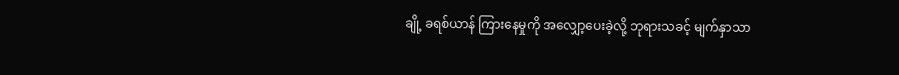ချို့ ခရစ်ယာန် ကြားနေမှုကို အလျှော့ပေးခဲ့လို့ ဘုရားသခင့် မျက်နှာသာ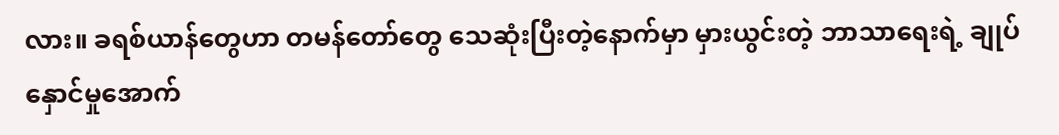လား။ ခရစ်ယာန်တွေဟာ တမန်တော်တွေ သေဆုံးပြီးတဲ့နောက်မှာ မှားယွင်းတဲ့ ဘာသာရေးရဲ့ ချုပ်နှောင်မှုအောက်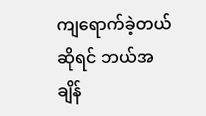ကျရောက်ခဲ့တယ်ဆိုရင် ဘယ်အချိန်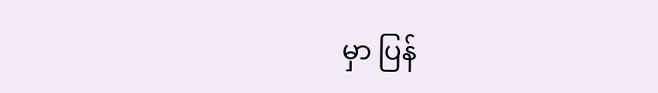မှာ ပြန်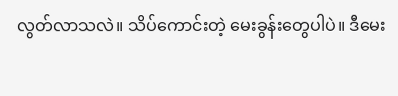လွတ်လာသလဲ။ သိပ်ကောင်းတဲ့ မေးခွန်းတွေပါပဲ။ ဒီမေး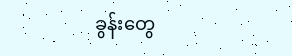ခွန်းတွေ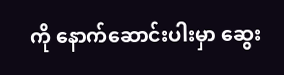ကို နောက်ဆောင်းပါးမှာ ဆွေး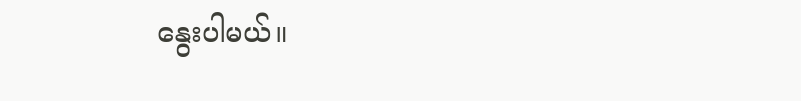နွေးပါမယ်။